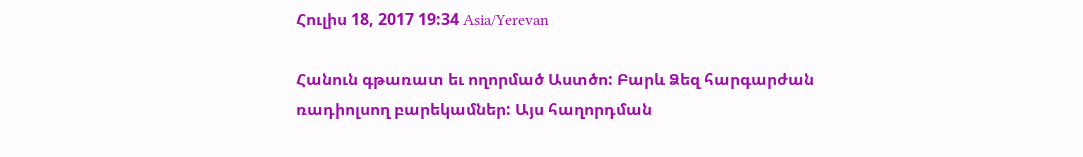Հուլիս 18, 2017 19:34 Asia/Yerevan

Հանուն գթառատ եւ ողորմած Աստծո: Բարև Ձեզ հարգարժան ռադիոլսող բարեկամներ: Այս հաղորդման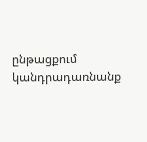ընթացքում կանդրադառնանք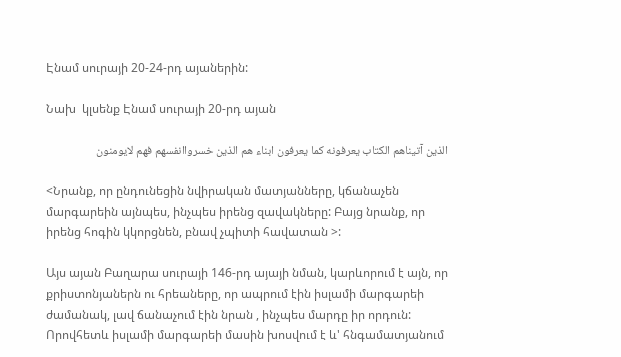Էնամ սուրայի 20-24-րդ այաներին:

Նախ  կլսենք Էնամ սուրայի 20-րդ այան

الذين آتيناهم الكتاب يعرفونه كما يعرفون ابناء هم الذين خسرواانفسهم فهم لايومنون

<Նրանք, որ ընդունեցին նվիրական մատյանները, կճանաչեն մարգարեին այնպես, ինչպես իրենց զավակները: Բայց նրանք, որ իրենց հոգին կկորցնեն, բնավ չպիտի հավատան >:

Այս այան Բաղարա սուրայի 146-րդ այայի նման, կարևորում է այն, որ քրիստոնյաներն ու հրեաները, որ ապրում էին իսլամի մարգարեի ժամանակ, լավ ճանաչում էին նրան , ինչպես մարդը իր որդուն: Որովհետև իսլամի մարգարեի մասին խոսվում է և' հնգամատյանում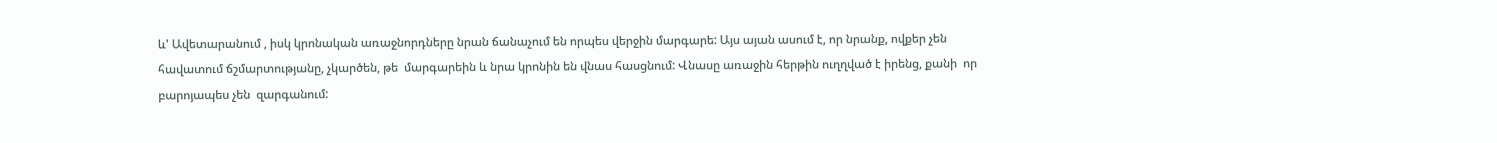և' Ավետարանում , իսկ կրոնական առաջնորդները նրան ճանաչում են որպես վերջին մարգարե: Այս այան ասում է, որ նրանք, ովքեր չեն հավատում ճշմարտությանը, չկարծեն, թե  մարգարեին և նրա կրոնին են վնաս հասցնում: Վնասը առաջին հերթին ուղղված է իրենց, քանի  որ  բարոյապես չեն  զարգանում: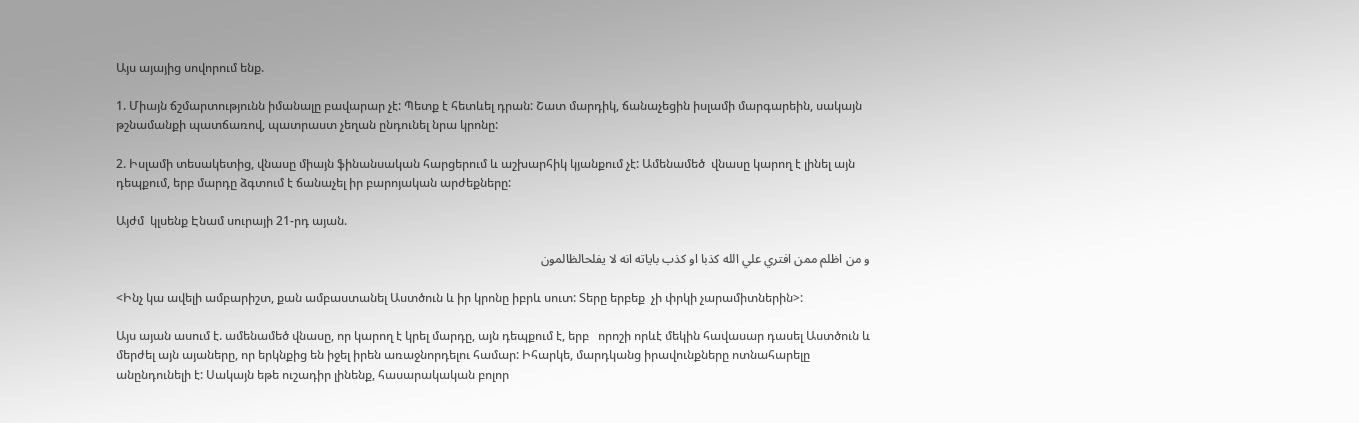Այս այայից սովորում ենք.

1. Միայն ճշմարտությունն իմանալը բավարար չէ: Պետք է հետևել դրան: Շատ մարդիկ, ճանաչեցին իսլամի մարգարեին, սակայն թշնամանքի պատճառով, պատրաստ չեղան ընդունել նրա կրոնը:

2. Իսլամի տեսակետից, վնասը միայն ֆինանսական հարցերում և աշխարհիկ կյանքում չէ: Ամենամեծ  վնասը կարող է լինել այն դեպքում, երբ մարդը ձգտում է ճանաչել իր բարոյական արժեքները:

Այժմ  կլսենք Էնամ սուրայի 21-րդ այան.

و من اظلم ممن افتري علي الله كذبا او كذب باياته انه لا يفلحالظالمون

<Ինչ կա ավելի ամբարիշտ, քան ամբաստանել Աստծուն և իր կրոնը իբրև սուտ: Տերը երբեք  չի փրկի չարամիտներին>:

Այս այան ասում է. ամենամեծ վնասը, որ կարող է կրել մարդը, այն դեպքում է, երբ   որոշի որևէ մեկին հավասար դասել Աստծուն և մերժել այն այաները, որ երկնքից են իջել իրեն առաջնորդելու համար: Իհարկե, մարդկանց իրավունքները ոտնահարելը անընդունելի է: Սակայն եթե ուշադիր լինենք, հասարակական բոլոր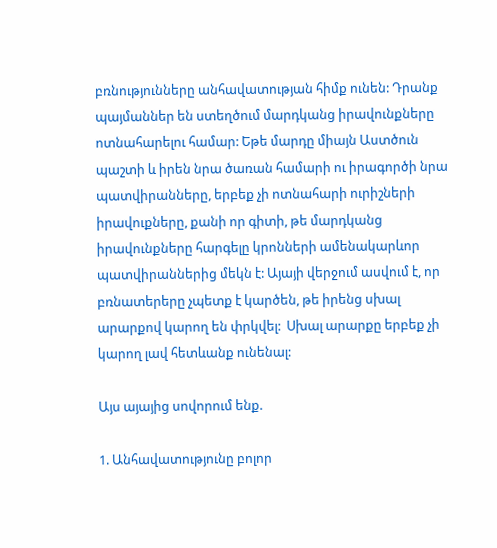բռնությունները անհավատության հիմք ունեն: Դրանք պայմաններ են ստեղծում մարդկանց իրավունքները ոտնահարելու համար: Եթե մարդը միայն Աստծուն պաշտի և իրեն նրա ծառան համարի ու իրագործի նրա պատվիրանները, երբեք չի ոտնահարի ուրիշների իրավուքները, քանի որ գիտի, թե մարդկանց իրավունքները հարգելը կրոնների ամենակարևոր պատվիրաններից մեկն է: Այայի վերջում ասվում է, որ բռնատերերը չպետք է կարծեն, թե իրենց սխալ արարքով կարող են փրկվել:  Սխալ արարքը երբեք չի կարող լավ հետևանք ունենալ:

Այս այայից սովորում ենք.

1. Անհավատությունը բոլոր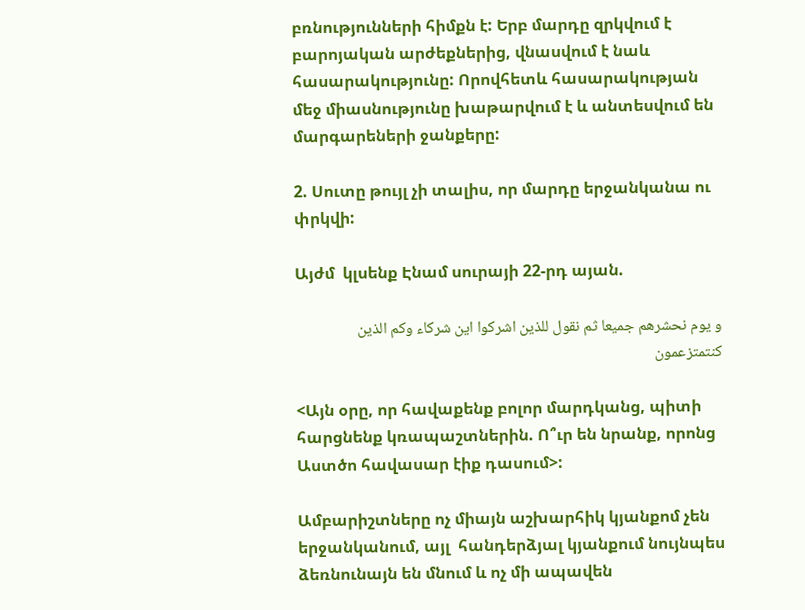բռնությունների հիմքն է: Երբ մարդը զրկվում է բարոյական արժեքներից, վնասվում է նաև հասարակությունը: Որովհետև հասարակության մեջ միասնությունը խաթարվում է և անտեսվում են մարգարեների ջանքերը:

2. Սուտը թույլ չի տալիս, որ մարդը երջանկանա ու փրկվի:

Այժմ  կլսենք Էնամ սուրայի 22-րդ այան.

و يوم نحشرهم جميعا ثم نقول للذين اشركوا اين شركاء وكم الذين كنتمتزعمون

<Այն օրը, որ հավաքենք բոլոր մարդկանց, պիտի հարցնենք կռապաշտներին. Ո՞ւր են նրանք, որոնց Աստծո հավասար էիք դասում>:

Ամբարիշտները ոչ միայն աշխարհիկ կյանքոմ չեն երջանկանում, այլ  հանդերձյալ կյանքում նույնպես ձեռնունայն են մնում և ոչ մի ապավեն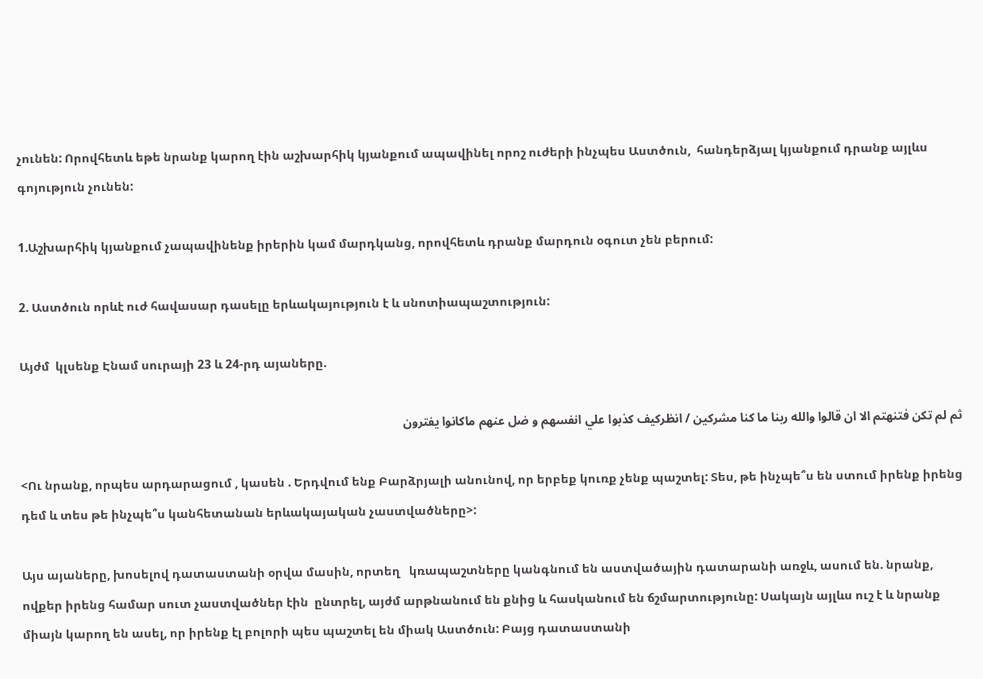չունեն: Որովհետև եթե նրանք կարող էին աշխարհիկ կյանքում ապավինել որոշ ուժերի ինչպես Աստծուն,  հանդերձյալ կյանքում դրանք այլևս գոյություն չունեն:

1.Աշխարհիկ կյանքում չապավինենք իրերին կամ մարդկանց, որովհետև դրանք մարդուն օգուտ չեն բերում:

2. Աստծուն որևէ ուժ հավասար դասելը երևակայություն է և սնոտիապաշտություն:

Այժմ  կլսենք Էնամ սուրայի 23 և 24-րդ այաները.

ثم لم تكن فتنهتم الا ان قالوا والله ربنا ما كنا مشركين / انظركيف كذبوا علي انفسهم و ضل عنهم ماكانوا يفترون

<Ու նրանք, որպես արդարացում , կասեն . Երդվում ենք Բարձրյալի անունով, որ երբեք կուռք չենք պաշտել: Տես, թե ինչպե՞ս են ստում իրենք իրենց դեմ և տես թե ինչպե՞ս կանհետանան երևակայական չաստվածները>:

Այս այաները, խոսելով դատաստանի օրվա մասին, որտեղ   կռապաշտները կանգնում են աստվածային դատարանի առջև, ասում են. նրանք, ովքեր իրենց համար սուտ չաստվածներ էին  ընտրել, այժմ արթնանում են քնից և հասկանում են ճշմարտությունը: Սակայն այլևս ուշ է և նրանք միայն կարող են ասել, որ իրենք էլ բոլորի պես պաշտել են միակ Աստծուն: Բայց դատաստանի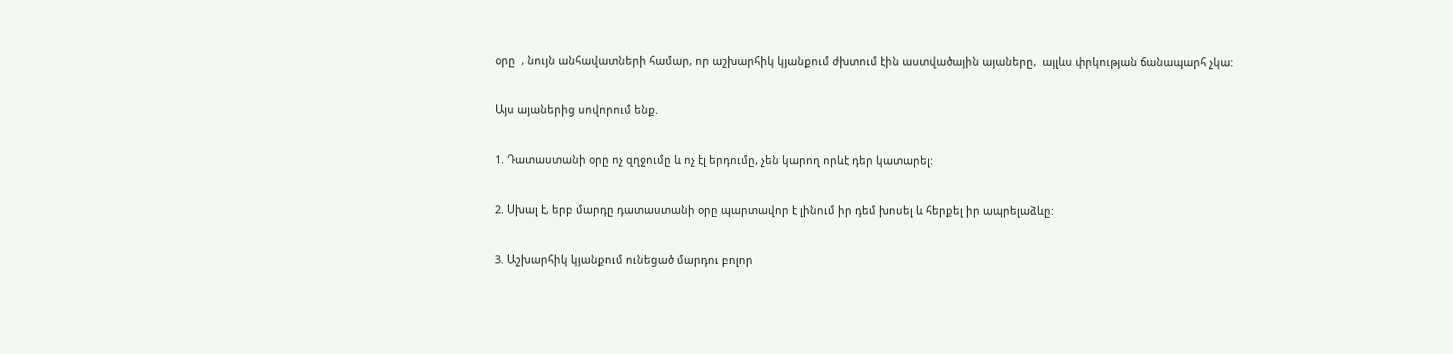օրը  , նույն անհավատների համար, որ աշխարհիկ կյանքում ժխտում էին աստվածային այաները,  այլևս փրկության ճանապարհ չկա:

Այս այաներից սովորում ենք.

1. Դատաստանի օրը ոչ զղջումը և ոչ էլ երդումը, չեն կարող որևէ դեր կատարել:

2. Սխալ է, երբ մարդը դատաստանի օրը պարտավոր է լինում իր դեմ խոսել և հերքել իր ապրելաձևը:

3. Աշխարհիկ կյանքում ունեցած մարդու բոլոր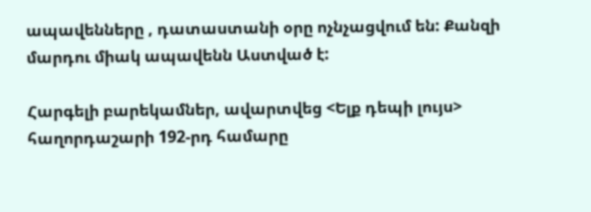ապավենները , դատաստանի օրը ոչնչացվում են: Քանզի մարդու միակ ապավենն Աստված է:

Հարգելի բարեկամներ, ավարտվեց <Ելք դեպի լույս> հաղորդաշարի 192-րդ համարը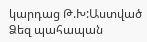կարդաց Թ.Խ:Աստված Ձեզ պահապան